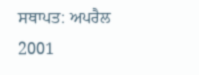ਸਥਾਪਤ: ਅਪਰੈਲ 2001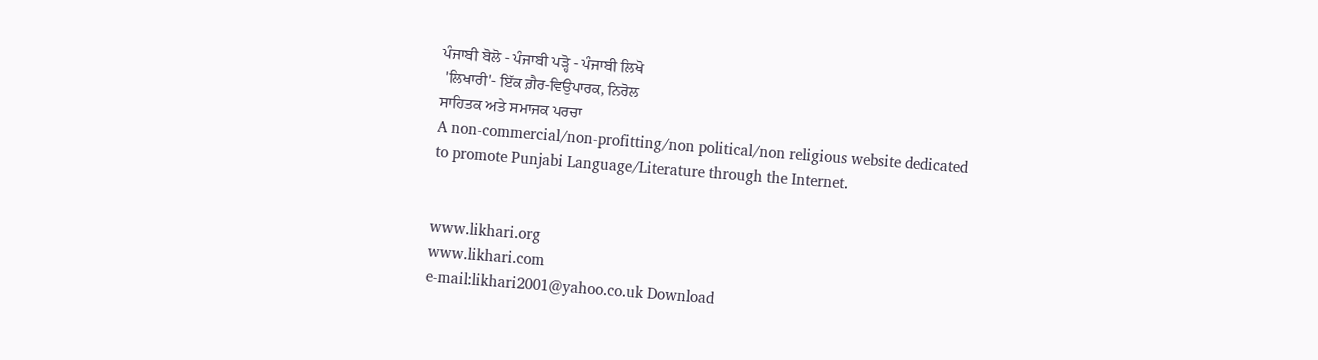ਪੰਜਾਬੀ ਬੋਲੋ - ਪੰਜਾਬੀ ਪੜ੍ਹੋ - ਪੰਜਾਬੀ ਲਿਖੋ
 'ਲਿਖਾਰੀ'- ਇੱਕ ਗ਼ੈਰ-ਵਿਉਪਾਰਕ, ਨਿਰੋਲ
ਸਾਹਿਤਕ ਅਤੇ ਸਮਾਜਕ ਪਰਚਾ
A non-commercial/non-profitting/non political/non religious website dedicated to promote Punjabi Language/Literature through the Internet.


www.likhari.org
www.likhari.com
e-mail:likhari2001@yahoo.co.uk Download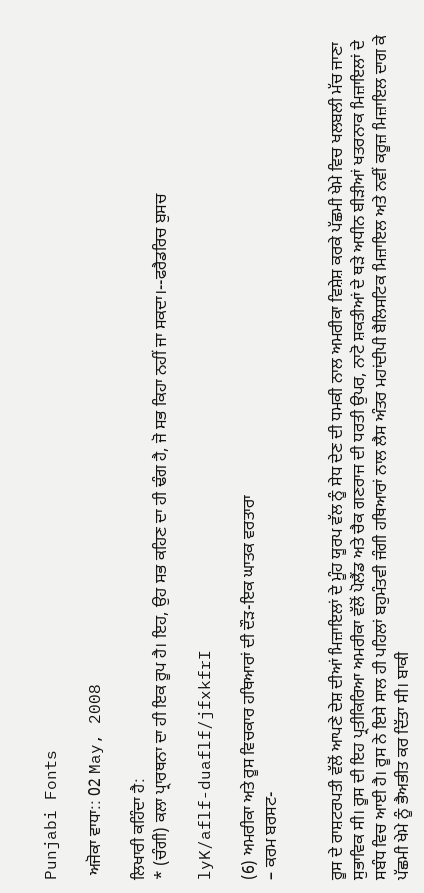Punjabi Fonts

 ਅਜੋਕਾ ਵਾਧਾ:: 02 May, 2008

ਲਿਖਾਰੀ ਕਹਿੰਦਾ ਹੈ:
* (ਚੰਗੀ) ਕਲਾ ਪ੍ਰਾਰਥਨਾ ਦਾ ਹੀ ਇਕ ਰੂਪ ਹੈ। ਇਹ, ਉਹ ਸਭ ਕਹਿਣ ਦਾ ਹੀ ਢੰਗ ਹੈ, ਜੋ ਸਭ ਕਿਹਾ ਨਹੀਂ ਜਾ ਸਕਦਾ।--ਫਰੈਡਰਿਚ ਬੁਸਚ

lyK/aflf-duaflf/jfxkfrI

(6) ਅਮਰੀਕਾ ਅਤੇ ਰੂਸ ਵਿਚਕਾਰ ਹਥਿਆਰਾਂ ਦੀ ਦੌੜ-ਇਕ ਘਾਤਕ ਵਰਤਾਰਾ
– ਕਰਮ ਬਰਸਟ-


ਰੂਸ ਦੇ ਰਾਸ਼ਟਰਪਤੀ ਵੱਲੋਂ ਆਪਣੇ ਦੇਸ਼ ਦੀਆਂ ਮਿਜ਼ਾਇਲਾਂ ਦੇ ਮੂੰਹ ਯੂਰਪ ਵੱਲ ਨੂੰ ਸੇਧ ਦੇਣ ਦੀ ਧਮਕੀ ਨਾਲ ਅਮਰੀਕਾ ਵਿਸ਼ੇਸ਼ ਕਰਕੇ ਪੱਛਮੀ ਖੇਮੇ ਵਿਚ ਖਲਬਲੀ ਮੱਚ ਜਾਣਾ ਸੁਭਾਵਿਕ ਸੀ। ਰੂਸ ਦੀ ਇਹ ਪ੍ਰਤੀਕਿਰਿਆ ਅਮਰੀਕਾ ਵੱਲੋਂ ਪੋਲੈਂਡ ਅਤੇ ਚੈਕ ਗਣਰਾਜ ਦੀ ਧਰਤੀ ਉਪਰ, ਨਾਟੋ ਸ਼ਕਤੀਆਂ ਦੇ ਥੜੇ ਅਧੀਨ ਬੀੜੀਆਂ ਖਤਰਨਾਕ ਮਿਜ਼ਾਇਲਾਂ ਦੇ ਸਬੰਧ ਵਿਚ ਆਈ ਹੈ। ਰੂਸ ਨੇ ਇਸੇ ਸਾਲ ਹੀ ਪਹਿਲਾਂ ਬਹੁਮੰਤਵੀ ਜੰਗੀ ਹਥਿਆਰਾਂ ਨਾਲ ਲੈਸ ਅੰਤਰ ਮਹਾਂਦੀਪੀ ਬੈਲਿਸਟਿਕ ਮਿਜ਼ਾਇਲ ਅਤੇ ਨਵੀਂ ਕਰੂਜ਼ ਮਿਜ਼ਾਇਲ ਦਾਗ ਕੇ ਪੱਛਮੀ ਖੇਮੇ ਨੂੰ ਭੈਅਭੀਤ ਕਰ ਦਿੱਤਾ ਸੀ। ਬਾਕੀ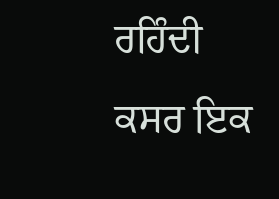ਰਹਿੰਦੀ ਕਸਰ ਇਕ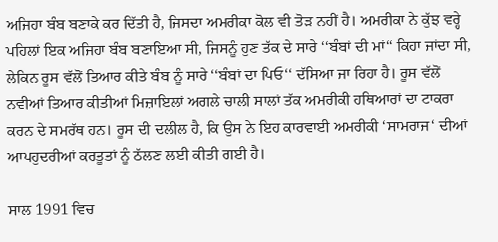ਅਜਿਹਾ ਬੰਬ ਬਣਾਕੇ ਕਰ ਦਿੱਤੀ ਹੈ, ਜਿਸਦਾ ਅਮਰੀਕਾ ਕੋਲ ਵੀ ਤੋੜ ਨਹੀਂ ਹੈ। ਅਮਰੀਕਾ ਨੇ ਕੁੱਝ ਵਰ੍ਹੇ ਪਹਿਲਾਂ ਇਕ ਅਜਿਹਾ ਬੰਬ ਬਣਾਇਆ ਸੀ, ਜਿਸਨੂੰ ਹੁਣ ਤੱਕ ਦੇ ਸਾਰੇ ‘‘ਬੰਬਾਂ ਦੀ ਮਾਂ‘‘ ਕਿਹਾ ਜਾਂਦਾ ਸੀ, ਲੇਕਿਨ ਰੂਸ ਵੱਲੋਂ ਤਿਆਰ ਕੀਤੇ ਬੰਬ ਨੂੰ ਸਾਰੇ ‘‘ਬੰਬਾਂ ਦਾ ਪਿਓ‘‘ ਦੱਸਿਆ ਜਾ ਰਿਹਾ ਹੈ। ਰੂਸ ਵੱਲੋਂ ਨਵੀਆਂ ਤਿਆਰ ਕੀਤੀਆਂ ਮਿਜ਼ਾਇਲਾਂ ਅਗਲੇ ਚਾਲੀ ਸਾਲਾਂ ਤੱਕ ਅਮਰੀਕੀ ਹਥਿਆਰਾਂ ਦਾ ਟਾਕਰਾ ਕਰਨ ਦੇ ਸਮਰੱਥ ਹਨ। ਰੂਸ ਦੀ ਦਲੀਲ ਹੈ, ਕਿ ਉਸ ਨੇ ਇਹ ਕਾਰਵਾਈ ਅਮਰੀਕੀ ‘ਸਾਮਰਾਜ‘ ਦੀਆਂ ਆਪਹੁਦਰੀਆਂ ਕਰਤੂਤਾਂ ਨੂੰ ਠੱਲਣ ਲਈ ਕੀਤੀ ਗਈ ਹੈ।

ਸਾਲ 1991 ਵਿਚ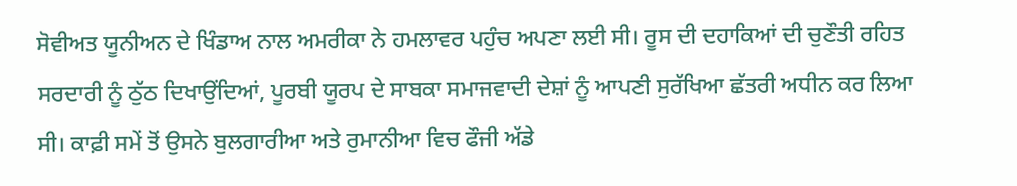ਸੋਵੀਅਤ ਯੂਨੀਅਨ ਦੇ ਖਿੰਡਾਅ ਨਾਲ ਅਮਰੀਕਾ ਨੇ ਹਮਲਾਵਰ ਪਹੁੰਚ ਅਪਣਾ ਲਈ ਸੀ। ਰੂਸ ਦੀ ਦਹਾਕਿਆਂ ਦੀ ਚੁਣੌਤੀ ਰਹਿਤ ਸਰਦਾਰੀ ਨੂੰ ਠੁੱਠ ਦਿਖਾਉਂਦਿਆਂ, ਪੂਰਬੀ ਯੂਰਪ ਦੇ ਸਾਬਕਾ ਸਮਾਜਵਾਦੀ ਦੇਸ਼ਾਂ ਨੂੰ ਆਪਣੀ ਸੁਰੱਖਿਆ ਛੱਤਰੀ ਅਧੀਨ ਕਰ ਲਿਆ ਸੀ। ਕਾਫ਼ੀ ਸਮੇਂ ਤੋਂ ਉਸਨੇ ਬੁਲਗਾਰੀਆ ਅਤੇ ਰੁਮਾਨੀਆ ਵਿਚ ਫੌਜੀ ਅੱਡੇ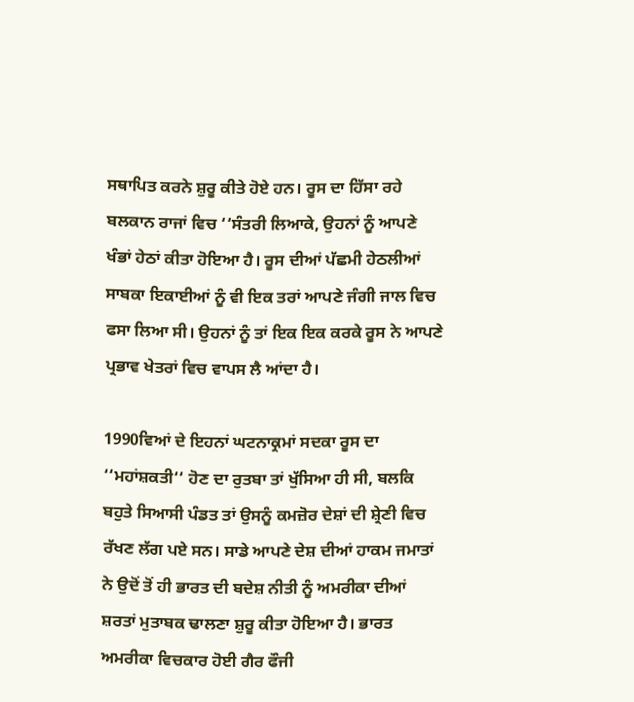ਸਥਾਪਿਤ ਕਰਨੇ ਸ਼ੁਰੂ ਕੀਤੇ ਹੋਏ ਹਨ। ਰੂਸ ਦਾ ਹਿੱਸਾ ਰਹੇ ਬਲਕਾਨ ਰਾਜਾਂ ਵਿਚ ‘‘ਸੰਤਰੀ ਲਿਆਕੇ, ਉਹਨਾਂ ਨੂੰ ਆਪਣੇ ਖੰਭਾਂ ਹੇਠਾਂ ਕੀਤਾ ਹੋਇਆ ਹੈ। ਰੂਸ ਦੀਆਂ ਪੱਛਮੀ ਹੇਠਲੀਆਂ ਸਾਬਕਾ ਇਕਾਈਆਂ ਨੂੰ ਵੀ ਇਕ ਤਰਾਂ ਆਪਣੇ ਜੰਗੀ ਜਾਲ ਵਿਚ ਫਸਾ ਲਿਆ ਸੀ। ਉਹਨਾਂ ਨੂੰ ਤਾਂ ਇਕ ਇਕ ਕਰਕੇ ਰੂਸ ਨੇ ਆਪਣੇ ਪ੍ਰਭਾਵ ਖੇਤਰਾਂ ਵਿਚ ਵਾਪਸ ਲੈ ਆਂਦਾ ਹੈ।

1990ਵਿਆਂ ਦੇ ਇਹਨਾਂ ਘਟਨਾਕ੍ਰਮਾਂ ਸਦਕਾ ਰੂਸ ਦਾ ‘‘ਮਹਾਂਸ਼ਕਤੀ‘‘ ਹੋਣ ਦਾ ਰੁਤਬਾ ਤਾਂ ਖੁੱਸਿਆ ਹੀ ਸੀ, ਬਲਕਿ ਬਹੁਤੇ ਸਿਆਸੀ ਪੰਡਤ ਤਾਂ ਉਸਨੂੰ ਕਮਜ਼ੋਰ ਦੇਸ਼ਾਂ ਦੀ ਸ਼੍ਰੇਣੀ ਵਿਚ ਰੱਖਣ ਲੱਗ ਪਏ ਸਨ। ਸਾਡੇ ਆਪਣੇ ਦੇਸ਼ ਦੀਆਂ ਹਾਕਮ ਜਮਾਤਾਂ ਨੇ ਉਦੋਂ ਤੋਂ ਹੀ ਭਾਰਤ ਦੀ ਬਦੇਸ਼ ਨੀਤੀ ਨੂੰ ਅਮਰੀਕਾ ਦੀਆਂ ਸ਼ਰਤਾਂ ਮੁਤਾਬਕ ਢਾਲਣਾ ਸ਼ੁਰੂ ਕੀਤਾ ਹੋਇਆ ਹੈ। ਭਾਰਤ ਅਮਰੀਕਾ ਵਿਚਕਾਰ ਹੋਈ ਗੈਰ ਫੌਜੀ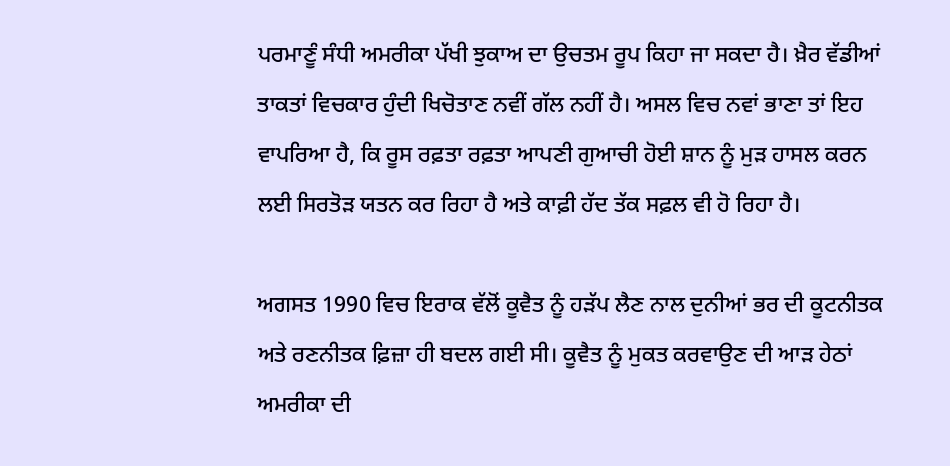ਪਰਮਾਣੂੰ ਸੰਧੀ ਅਮਰੀਕਾ ਪੱਖੀ ਝੁਕਾਅ ਦਾ ਉਚਤਮ ਰੂਪ ਕਿਹਾ ਜਾ ਸਕਦਾ ਹੈ। ਖ਼ੈਰ ਵੱਡੀਆਂ ਤਾਕਤਾਂ ਵਿਚਕਾਰ ਹੁੰਦੀ ਖਿਚੋਤਾਣ ਨਵੀਂ ਗੱਲ ਨਹੀਂ ਹੈ। ਅਸਲ ਵਿਚ ਨਵਾਂ ਭਾਣਾ ਤਾਂ ਇਹ ਵਾਪਰਿਆ ਹੈ, ਕਿ ਰੂਸ ਰਫ਼ਤਾ ਰਫ਼ਤਾ ਆਪਣੀ ਗੁਆਚੀ ਹੋਈ ਸ਼ਾਨ ਨੂੰ ਮੁੜ ਹਾਸਲ ਕਰਨ ਲਈ ਸਿਰਤੋੜ ਯਤਨ ਕਰ ਰਿਹਾ ਹੈ ਅਤੇ ਕਾਫ਼ੀ ਹੱਦ ਤੱਕ ਸਫ਼ਲ ਵੀ ਹੋ ਰਿਹਾ ਹੈ।

ਅਗਸਤ 1990 ਵਿਚ ਇਰਾਕ ਵੱਲੋਂ ਕੂਵੈਤ ਨੂੰ ਹੜੱਪ ਲੈਣ ਨਾਲ ਦੁਨੀਆਂ ਭਰ ਦੀ ਕੂਟਨੀਤਕ ਅਤੇ ਰਣਨੀਤਕ ਫ਼ਿਜ਼ਾ ਹੀ ਬਦਲ ਗਈ ਸੀ। ਕੂਵੈਤ ਨੂੰ ਮੁਕਤ ਕਰਵਾਉਣ ਦੀ ਆੜ ਹੇਠਾਂ ਅਮਰੀਕਾ ਦੀ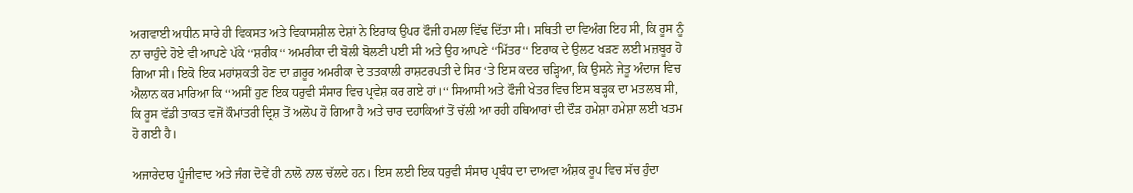ਅਗਵਾਈ ਅਧੀਨ ਸਾਰੇ ਹੀ ਵਿਕਸਤ ਅਤੇ ਵਿਕਾਸਸ਼ੀਲ ਦੇਸ਼ਾਂ ਨੇ ਇਰਾਕ ਉਪਰ ਫੌਜੀ ਹਮਲਾ ਵਿੱਢ ਦਿੱਤਾ ਸੀ। ਸਥਿਤੀ ਦਾ ਵਿਅੰਗ ਇਹ ਸੀ, ਕਿ ਰੂਸ ਨੂੰ ਨਾ ਚਾਹੁੰਦੇ ਹੋਏ ਵੀ ਆਪਣੇ ਪੱਕੇ ‘‘ਸ਼ਰੀਕ‘‘ ਅਮਰੀਕਾ ਦੀ ਬੋਲੀ ਬੋਲਣੀ ਪਈ ਸੀ ਅਤੇ ਉਹ ਆਪਣੇ ‘‘ਮਿੱਤਰ‘‘ ਇਰਾਕ ਦੇ ਉਲਟ ਖੜਣ ਲਈ ਮਜ਼ਬੂਰ ਹੋ ਗਿਆ ਸੀ। ਇਕੋ ਇਕ ਮਹਾਂਸ਼ਕਤੀ ਹੋਣ ਦਾ ਗ਼ਰੂਰ ਅਮਰੀਕਾ ਦੇ ਤਤਕਾਲੀ ਰਾਸ਼ਟਰਪਤੀ ਦੇ ਸਿਰ ‘ਤੇ ਇਸ ਕਦਰ ਚੜ੍ਹਿਆ, ਕਿ ਉਸਨੇ ਜੇਤੂ ਅੰਦਾਜ ਵਿਚ ਐਲਾਨ ਕਰ ਮਾਰਿਆ ਕਿ ‘‘ਅਸੀਂ ਹੁਣ ਇਕ ਧਰੁਵੀ ਸੰਸਾਰ ਵਿਚ ਪ੍ਰਵੇਸ਼ ਕਰ ਗਏ ਹਾਂ।‘‘ ਸਿਆਸੀ ਅਤੇ ਫੌਜੀ ਖੇਤਰ ਵਿਚ ਇਸ ਬੜ੍ਹਕ ਦਾ ਮਤਲਬ ਸੀ, ਕਿ ਰੂਸ ਵੱਡੀ ਤਾਕਤ ਵਜੋਂ ਕੌਮਾਂਤਰੀ ਦ੍ਰਿਸ਼ ਤੋਂ ਅਲੋਪ ਹੋ ਗਿਆ ਹੈ ਅਤੇ ਚਾਰ ਦਹਾਕਿਆਂ ਤੋਂ ਚੱਲੀ ਆ ਰਹੀ ਹਥਿਆਰਾਂ ਦੀ ਦੌੜ ਹਮੇਸ਼ਾ ਹਮੇਸ਼ਾ ਲਈ ਖਤਮ ਹੋ ਗਈ ਹੈ।

ਅਜਾਰੇਦਾਰ ਪੂੰਜੀਵਾਦ ਅਤੇ ਜੰਗ ਦੋਵੇਂ ਹੀ ਨਾਲੋ ਨਾਲ ਚੱਲਦੇ ਹਨ। ਇਸ ਲਈ ਇਕ ਧਰੁਵੀ ਸੰਸਾਰ ਪ੍ਰਬੰਧ ਦਾ ਦਾਅਵਾ ਅੰਸ਼ਕ ਰੂਪ ਵਿਚ ਸੱਚ ਹੁੰਦਾ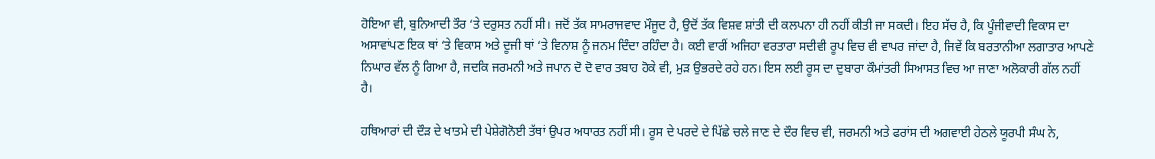ਹੋਇਆ ਵੀ, ਬੁਨਿਆਦੀ ਤੌਰ ‘ਤੇ ਦਰੁਸਤ ਨਹੀਂ ਸੀ। ਜਦੋਂ ਤੱਕ ਸਾਮਰਾਜਵਾਦ ਮੌਜੂਦ ਹੈ, ਉਦੋਂ ਤੱਕ ਵਿਸ਼ਵ ਸ਼ਾਂਤੀ ਦੀ ਕਲਪਨਾ ਹੀ ਨਹੀਂ ਕੀਤੀ ਜਾ ਸਕਦੀ। ਇਹ ਸੱਚ ਹੈ, ਕਿ ਪੂੰਜੀਵਾਦੀ ਵਿਕਾਸ ਦਾ ਅਸਾਵਾਂਪਣ ਇਕ ਥਾਂ ‘ਤੇ ਵਿਕਾਸ ਅਤੇ ਦੂਜੀ ਥਾਂ ‘ਤੇ ਵਿਨਾਸ਼ ਨੂੰ ਜਨਮ ਦਿੰਦਾ ਰਹਿੰਦਾ ਹੈ। ਕਈ ਵਾਰੀਂ ਅਜਿਹਾ ਵਰਤਾਰਾ ਸਦੀਵੀ ਰੂਪ ਵਿਚ ਵੀ ਵਾਪਰ ਜਾਂਦਾ ਹੈ, ਜਿਵੇਂ ਕਿ ਬਰਤਾਨੀਆ ਲਗਾਤਾਰ ਆਪਣੇ ਨਿਘਾਰ ਵੱਲ ਨੂੰ ਗਿਆ ਹੈ, ਜਦਕਿ ਜਰਮਨੀ ਅਤੇ ਜਪਾਨ ਦੋ ਦੋ ਵਾਰ ਤਬਾਹ ਹੋਕੇ ਵੀ, ਮੁੜ ਉਭਰਦੇ ਰਹੇ ਹਨ। ਇਸ ਲਈ ਰੂਸ ਦਾ ਦੁਬਾਰਾ ਕੌਮਾਂਤਰੀ ਸਿਆਸਤ ਵਿਚ ਆ ਜਾਣਾ ਅਲੋਕਾਰੀ ਗੱਲ ਨਹੀਂ ਹੈ।

ਹਥਿਆਰਾਂ ਦੀ ਦੌੜ ਦੇ ਖਾਤਮੇ ਦੀ ਪੇਸ਼ੇਗੋਨੋਈ ਤੱਥਾਂ ਉਪਰ ਅਧਾਰਤ ਨਹੀਂ ਸੀ। ਰੂਸ ਦੇ ਪਰਦੇ ਦੇ ਪਿੱਛੇ ਚਲੇ ਜਾਣ ਦੇ ਦੌਰ ਵਿਚ ਵੀ, ਜਰਮਨੀ ਅਤੇ ਫਰਾਂਸ ਦੀ ਅਗਵਾਈ ਹੇਠਲੇ ਯੂਰਪੀ ਸੰਘ ਨੇ,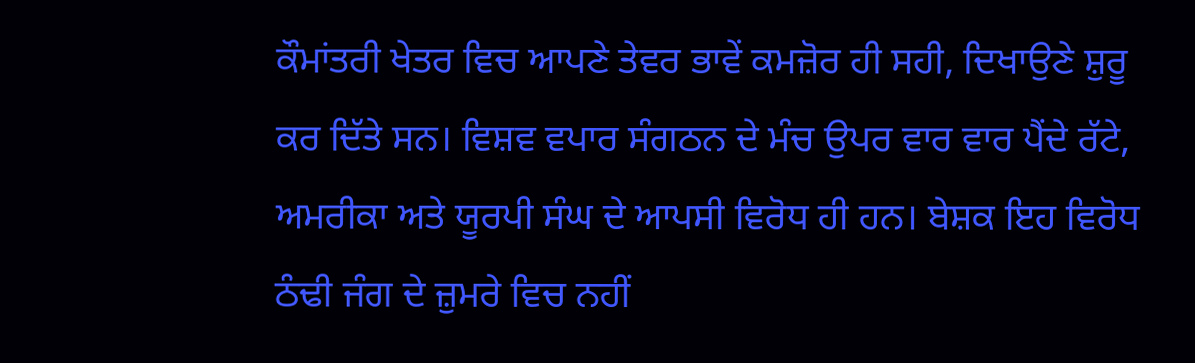ਕੌਮਾਂਤਰੀ ਖੇਤਰ ਵਿਚ ਆਪਣੇ ਤੇਵਰ ਭਾਵੇਂ ਕਮਜ਼ੋਰ ਹੀ ਸਹੀ, ਦਿਖਾਉਣੇ ਸ਼ੁਰੂ ਕਰ ਦਿੱਤੇ ਸਨ। ਵਿਸ਼ਵ ਵਪਾਰ ਸੰਗਠਨ ਦੇ ਮੰਚ ਉਪਰ ਵਾਰ ਵਾਰ ਪੈਂਦੇ ਰੱਟੇ, ਅਮਰੀਕਾ ਅਤੇ ਯੂਰਪੀ ਸੰਘ ਦੇ ਆਪਸੀ ਵਿਰੋਧ ਹੀ ਹਨ। ਬੇਸ਼ਕ ਇਹ ਵਿਰੋਧ ਠੰਢੀ ਜੰਗ ਦੇ ਜ਼ੁਮਰੇ ਵਿਚ ਨਹੀਂ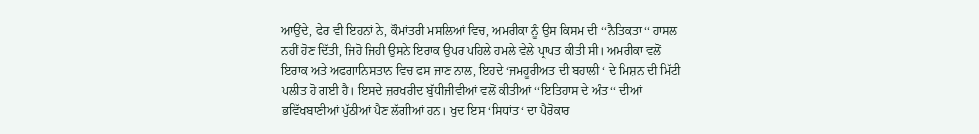ਆਉਂਦੇ, ਫੇਰ ਵੀ ਇਹਨਾਂ ਨੇ, ਕੌਮਾਂਤਰੀ ਮਸਲਿਆਂ ਵਿਚ, ਅਮਰੀਕਾ ਨੂੰ ਉਸ ਕਿਸਮ ਦੀ ‘‘ਨੈਤਿਕਤਾ‘‘ ਹਾਸਲ ਨਹੀਂ ਹੋਣ ਦਿੱਤੀ, ਜਿਹੋ ਜਿਹੀ ਉਸਨੇ ਇਰਾਕ ਉਪਰ ਪਹਿਲੇ ਹਮਲੇ ਵੇਲੇ ਪ੍ਰਾਪਤ ਕੀਤੀ ਸੀ। ਅਮਰੀਕਾ ਵਲੋਂ ਇਰਾਕ ਅਤੇ ਅਫਗਾਨਿਸਤਾਨ ਵਿਚ ਫਸ ਜਾਣ ਨਾਲ, ਇਹਦੇ ‘ਜਮਹੂਰੀਅਤ ਦੀ ਬਹਾਲੀ ‘ ਦੇ ਮਿਸ਼ਨ ਦੀ ਮਿੱਟੀ ਪਲੀਤ ਹੋ ਗਈ ਹੈ। ਇਸਦੇ ਜ਼ਰਖਰੀਦ ਬੁੱਧੀਜੀਵੀਆਂ ਵਲੋਂ ਕੀਤੀਆਂ ‘‘ਇਤਿਹਾਸ ਦੇ ਅੰਤ‘‘ ਦੀਆਂ ਭਵਿੱਖਬਾਣੀਆਂ ਪੁੱਠੀਆਂ ਪੈਣ ਲੱਗੀਆਂ ਹਨ। ਖੁਦ ਇਸ ‘ਸਿਧਾਂਤ‘ ਦਾ ਪੈਰੋਕਾਰ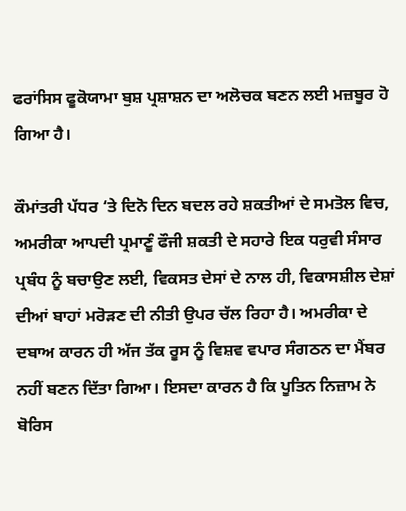ਫਰਾਂਸਿਸ ਫੂਕੋਯਾਮਾ ਬੁਸ਼ ਪ੍ਰਸ਼ਾਸ਼ਨ ਦਾ ਅਲੋਚਕ ਬਣਨ ਲਈ ਮਜ਼ਬੂਰ ਹੋ ਗਿਆ ਹੈ।

ਕੌਮਾਂਤਰੀ ਪੱਧਰ ‘ਤੇ ਦਿਨੋ ਦਿਨ ਬਦਲ ਰਹੇ ਸ਼ਕਤੀਆਂ ਦੇ ਸਮਤੋਲ ਵਿਚ, ਅਮਰੀਕਾ ਆਪਦੀ ਪ੍ਰਮਾਣੂੰ ਫੌਜੀ ਸ਼ਕਤੀ ਦੇ ਸਹਾਰੇ ਇਕ ਧਰੁਵੀ ਸੰਸਾਰ ਪ੍ਰਬੰਧ ਨੂੰ ਬਚਾਉਣ ਲਈ, ਵਿਕਸਤ ਦੇਸਾਂ ਦੇ ਨਾਲ ਹੀ, ਵਿਕਾਸਸ਼ੀਲ ਦੇਸ਼ਾਂ ਦੀਆਂ ਬਾਹਾਂ ਮਰੋੜਣ ਦੀ ਨੀਤੀ ਉਪਰ ਚੱਲ ਰਿਹਾ ਹੈ। ਅਮਰੀਕਾ ਦੇ ਦਬਾਅ ਕਾਰਨ ਹੀ ਅੱਜ ਤੱਕ ਰੂਸ ਨੂੰ ਵਿਸ਼ਵ ਵਪਾਰ ਸੰਗਠਨ ਦਾ ਮੈਂਬਰ ਨਹੀਂ ਬਣਨ ਦਿੱਤਾ ਗਿਆ। ਇਸਦਾ ਕਾਰਨ ਹੈ ਕਿ ਪੂਤਿਨ ਨਿਜ਼ਾਮ ਨੇ ਬੋਰਿਸ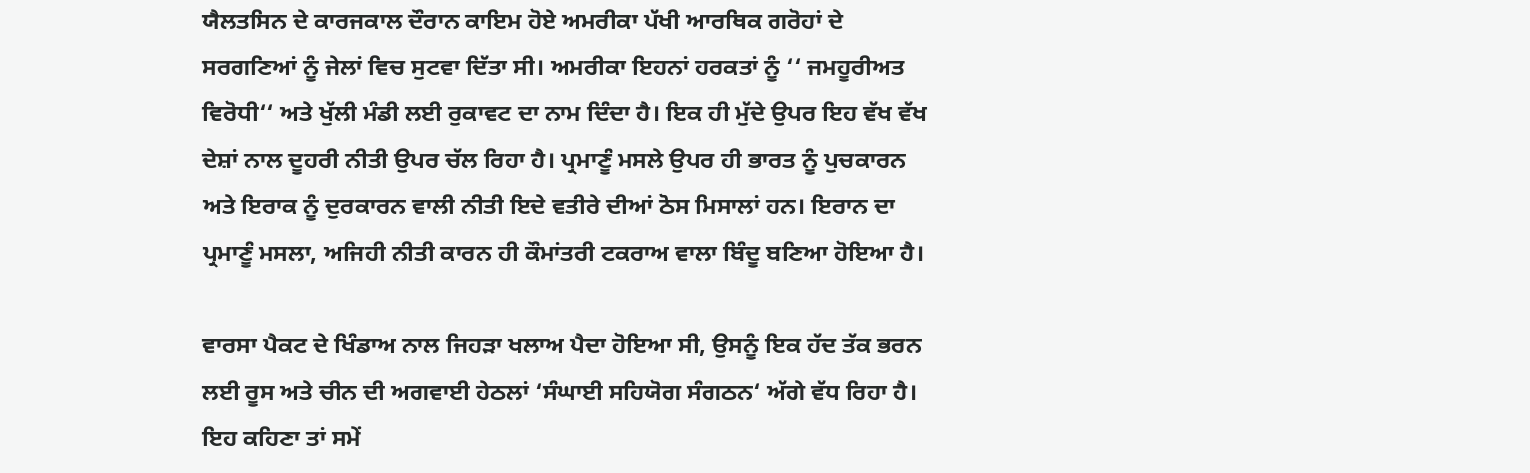ਯੈਲਤਸਿਨ ਦੇ ਕਾਰਜਕਾਲ ਦੌਰਾਨ ਕਾਇਮ ਹੋਏ ਅਮਰੀਕਾ ਪੱਖੀ ਆਰਥਿਕ ਗਰੋਹਾਂ ਦੇ ਸਰਗਣਿਆਂ ਨੂੰ ਜੇਲਾਂ ਵਿਚ ਸੁਟਵਾ ਦਿੱਤਾ ਸੀ। ਅਮਰੀਕਾ ਇਹਨਾਂ ਹਰਕਤਾਂ ਨੂੰ ‘‘ ਜਮਹੂਰੀਅਤ ਵਿਰੋਧੀ‘‘ ਅਤੇ ਖੁੱਲੀ ਮੰਡੀ ਲਈ ਰੁਕਾਵਟ ਦਾ ਨਾਮ ਦਿੰਦਾ ਹੈ। ਇਕ ਹੀ ਮੁੱਦੇ ਉਪਰ ਇਹ ਵੱਖ ਵੱਖ ਦੇਸ਼ਾਂ ਨਾਲ ਦੂਹਰੀ ਨੀਤੀ ਉਪਰ ਚੱਲ ਰਿਹਾ ਹੈ। ਪ੍ਰਮਾਣੂੰ ਮਸਲੇ ਉਪਰ ਹੀ ਭਾਰਤ ਨੂੰ ਪੁਚਕਾਰਨ ਅਤੇ ਇਰਾਕ ਨੂੰ ਦੁਰਕਾਰਨ ਵਾਲੀ ਨੀਤੀ ਇਦੇ ਵਤੀਰੇ ਦੀਆਂ ਠੋਸ ਮਿਸਾਲਾਂ ਹਨ। ਇਰਾਨ ਦਾ ਪ੍ਰਮਾਣੂੰ ਮਸਲਾ, ਅਜਿਹੀ ਨੀਤੀ ਕਾਰਨ ਹੀ ਕੌਮਾਂਤਰੀ ਟਕਰਾਅ ਵਾਲਾ ਬਿੰਦੂ ਬਣਿਆ ਹੋਇਆ ਹੈ।

ਵਾਰਸਾ ਪੈਕਟ ਦੇ ਖਿੰਡਾਅ ਨਾਲ ਜਿਹੜਾ ਖਲਾਅ ਪੈਦਾ ਹੋਇਆ ਸੀ, ਉਸਨੂੰ ਇਕ ਹੱਦ ਤੱਕ ਭਰਨ ਲਈ ਰੂਸ ਅਤੇ ਚੀਨ ਦੀ ਅਗਵਾਈ ਹੇਠਲਾਂ ‘ਸੰਘਾਈ ਸਹਿਯੋਗ ਸੰਗਠਨ‘ ਅੱਗੇ ਵੱਧ ਰਿਹਾ ਹੈ। ਇਹ ਕਹਿਣਾ ਤਾਂ ਸਮੇਂ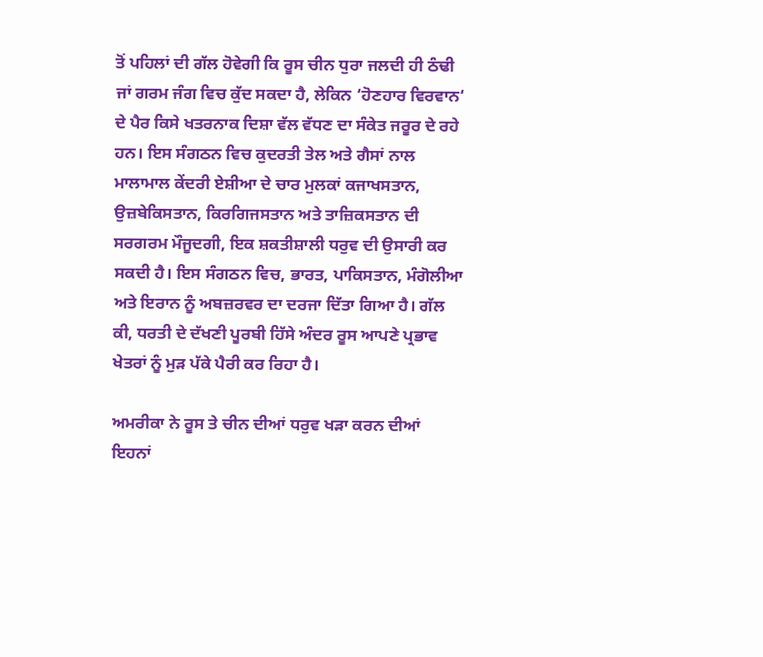ਤੋਂ ਪਹਿਲਾਂ ਦੀ ਗੱਲ ਹੋਵੇਗੀ ਕਿ ਰੂਸ ਚੀਨ ਧੁਰਾ ਜਲਦੀ ਹੀ ਠੰਢੀ ਜਾਂ ਗਰਮ ਜੰਗ ਵਿਚ ਕੁੱਦ ਸਕਦਾ ਹੈ, ਲੇਕਿਨ ‘ਹੋਣਹਾਰ ਵਿਰਵਾਨ‘ ਦੇ ਪੈਰ ਕਿਸੇ ਖਤਰਨਾਕ ਦਿਸ਼ਾ ਵੱਲ ਵੱਧਣ ਦਾ ਸੰਕੇਤ ਜਰੂਰ ਦੇ ਰਹੇ ਹਨ। ਇਸ ਸੰਗਠਨ ਵਿਚ ਕੁਦਰਤੀ ਤੇਲ ਅਤੇ ਗੈਸਾਂ ਨਾਲ ਮਾਲਾਮਾਲ ਕੇਂਦਰੀ ਏਸ਼ੀਆ ਦੇ ਚਾਰ ਮੁਲਕਾਂ ਕਜਾਖਸਤਾਨ, ਉਜ਼ਬੇਕਿਸਤਾਨ, ਕਿਰਗਿਜਸਤਾਨ ਅਤੇ ਤਾਜ਼ਿਕਸਤਾਨ ਦੀ ਸਰਗਰਮ ਮੌਜੂਦਗੀ, ਇਕ ਸ਼ਕਤੀਸ਼ਾਲੀ ਧਰੁਵ ਦੀ ਉਸਾਰੀ ਕਰ ਸਕਦੀ ਹੈ। ਇਸ ਸੰਗਠਨ ਵਿਚ, ਭਾਰਤ, ਪਾਕਿਸਤਾਨ, ਮੰਗੋਲੀਆ ਅਤੇ ਇਰਾਨ ਨੂੰ ਅਬਜ਼ਰਵਰ ਦਾ ਦਰਜਾ ਦਿੱਤਾ ਗਿਆ ਹੈ। ਗੱਲ ਕੀ, ਧਰਤੀ ਦੇ ਦੱਖਣੀ ਪੂਰਬੀ ਹਿੱਸੇ ਅੰਦਰ ਰੂਸ ਆਪਣੇ ਪ੍ਰਭਾਵ ਖੇਤਰਾਂ ਨੂੰ ਮੁੜ ਪੱਕੇ ਪੈਰੀ ਕਰ ਰਿਹਾ ਹੈ।

ਅਮਰੀਕਾ ਨੇ ਰੂਸ ਤੇ ਚੀਨ ਦੀਆਂ ਧਰੁਵ ਖੜਾ ਕਰਨ ਦੀਆਂ ਇਹਨਾਂ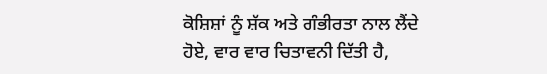ਕੋਸ਼ਿਸ਼ਾਂ ਨੂੰ ਸ਼ੱਕ ਅਤੇ ਗੰਭੀਰਤਾ ਨਾਲ ਲੈਂਦੇ ਹੋਏ, ਵਾਰ ਵਾਰ ਚਿਤਾਵਨੀ ਦਿੱਤੀ ਹੈ,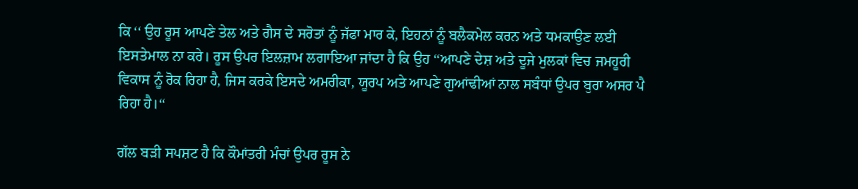ਕਿ ‘‘ ਉਹ ਰੂਸ ਆਪਣੇ ਤੇਲ ਅਤੇ ਗੈਸ ਦੇ ਸਰੋਤਾਂ ਨੂੰ ਜੱਫਾ ਮਾਰ ਕੇ, ਇਹਨਾਂ ਨੂੰ ਬਲੈਕਮੇਲ ਕਰਨ ਅਤੇ ਧਮਕਾਉਣ ਲਈ ਇਸਤੇਮਾਲ ਨਾ ਕਰੇ। ਰੂਸ ਉਪਰ ਇਲਜ਼ਾਮ ਲਗਾਇਆ ਜਾਂਦਾ ਹੈ ਕਿ ਉਹ ‘‘ਆਪਣੇ ਦੇਸ਼ ਅਤੇ ਦੂਜੇ ਮੁਲਕਾਂ ਵਿਚ ਜਮਹੂਰੀ ਵਿਕਾਸ ਨੂੰ ਰੋਕ ਰਿਹਾ ਹੈ, ਜਿਸ ਕਰਕੇ ਇਸਦੇ ਅਮਰੀਕਾ, ਯੂਰਪ ਅਤੇ ਆਪਣੇ ਗੁਆਂਢੀਆਂ ਨਾਲ ਸਬੰਧਾਂ ਉਪਰ ਬੁਰਾ ਅਸਰ ਪੈ ਰਿਹਾ ਹੈ।‘‘

ਗੱਲ ਬੜੀ ਸਪਸ਼ਟ ਹੈ ਕਿ ਕੌਮਾਂਤਰੀ ਮੰਚਾਂ ਉਪਰ ਰੂਸ ਨੇ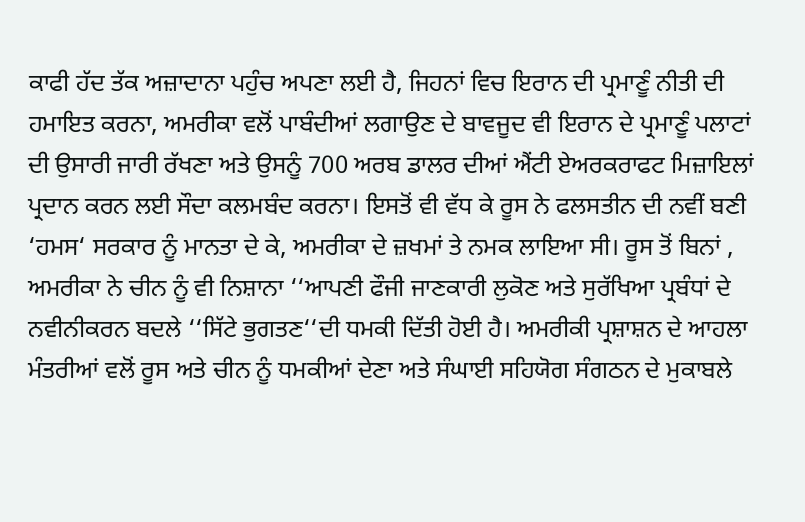ਕਾਫੀ ਹੱਦ ਤੱਕ ਅਜ਼ਾਦਾਨਾ ਪਹੁੰਚ ਅਪਣਾ ਲਈ ਹੈ, ਜਿਹਨਾਂ ਵਿਚ ਇਰਾਨ ਦੀ ਪ੍ਰਮਾਣੂੰ ਨੀਤੀ ਦੀ ਹਮਾਇਤ ਕਰਨਾ, ਅਮਰੀਕਾ ਵਲੋਂ ਪਾਬੰਦੀਆਂ ਲਗਾਉਣ ਦੇ ਬਾਵਜੂਦ ਵੀ ਇਰਾਨ ਦੇ ਪ੍ਰਮਾਣੂੰ ਪਲਾਟਾਂ ਦੀ ਉਸਾਰੀ ਜਾਰੀ ਰੱਖਣਾ ਅਤੇ ਉਸਨੂੰ 700 ਅਰਬ ਡਾਲਰ ਦੀਆਂ ਐਂਟੀ ਏਅਰਕਰਾਫਟ ਮਿਜ਼ਾਇਲਾਂ ਪ੍ਰਦਾਨ ਕਰਨ ਲਈ ਸੌਦਾ ਕਲਮਬੰਦ ਕਰਨਾ। ਇਸਤੋਂ ਵੀ ਵੱਧ ਕੇ ਰੂਸ ਨੇ ਫਲਸਤੀਨ ਦੀ ਨਵੀਂ ਬਣੀ ‘ਹਮਸ‘ ਸਰਕਾਰ ਨੂੰ ਮਾਨਤਾ ਦੇ ਕੇ, ਅਮਰੀਕਾ ਦੇ ਜ਼ਖਮਾਂ ਤੇ ਨਮਕ ਲਾਇਆ ਸੀ। ਰੂਸ ਤੋਂ ਬਿਨਾਂ , ਅਮਰੀਕਾ ਨੇ ਚੀਨ ਨੂੰ ਵੀ ਨਿਸ਼ਾਨਾ ‘‘ਆਪਣੀ ਫੌਜੀ ਜਾਣਕਾਰੀ ਲੁਕੋਣ ਅਤੇ ਸੁਰੱਖਿਆ ਪ੍ਰਬੰਧਾਂ ਦੇ ਨਵੀਨੀਕਰਨ ਬਦਲੇ ‘‘ਸਿੱਟੇ ਭੁਗਤਣ‘‘ਦੀ ਧਮਕੀ ਦਿੱਤੀ ਹੋਈ ਹੈ। ਅਮਰੀਕੀ ਪ੍ਰਸ਼ਾਸ਼ਨ ਦੇ ਆਹਲਾ ਮੰਤਰੀਆਂ ਵਲੋਂ ਰੂਸ ਅਤੇ ਚੀਨ ਨੂੰ ਧਮਕੀਆਂ ਦੇਣਾ ਅਤੇ ਸੰਘਾਈ ਸਹਿਯੋਗ ਸੰਗਠਨ ਦੇ ਮੁਕਾਬਲੇ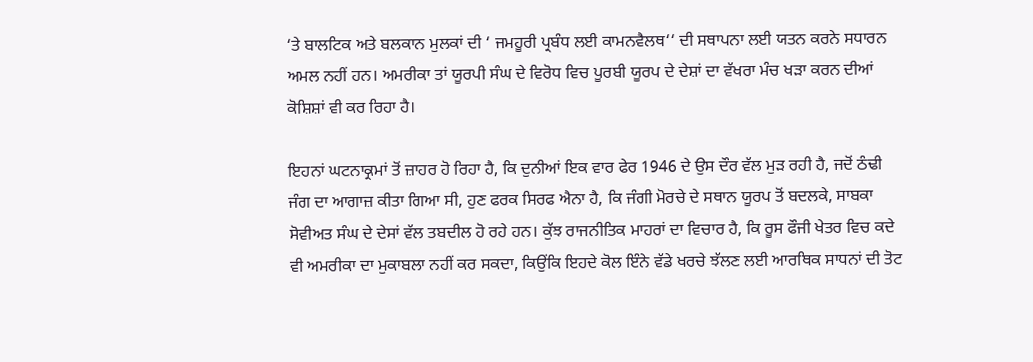‘ਤੇ ਬਾਲਟਿਕ ਅਤੇ ਬਲਕਾਨ ਮੁਲਕਾਂ ਦੀ ‘ ਜਮਹੂਰੀ ਪ੍ਰਬੰਧ ਲਈ ਕਾਮਨਵੈਲਥ‘‘ ਦੀ ਸਥਾਪਨਾ ਲਈ ਯਤਨ ਕਰਨੇ ਸਧਾਰਨ ਅਮਲ ਨਹੀਂ ਹਨ। ਅਮਰੀਕਾ ਤਾਂ ਯੂਰਪੀ ਸੰਘ ਦੇ ਵਿਰੋਧ ਵਿਚ ਪੂਰਬੀ ਯੂਰਪ ਦੇ ਦੇਸ਼ਾਂ ਦਾ ਵੱਖਰਾ ਮੰਚ ਖੜਾ ਕਰਨ ਦੀਆਂ ਕੋਸ਼ਿਸ਼ਾਂ ਵੀ ਕਰ ਰਿਹਾ ਹੈ।

ਇਹਨਾਂ ਘਟਨਾਕ੍ਰਮਾਂ ਤੋਂ ਜ਼ਾਹਰ ਹੋ ਰਿਹਾ ਹੈ, ਕਿ ਦੁਨੀਆਂ ਇਕ ਵਾਰ ਫੇਰ 1946 ਦੇ ਉਸ ਦੌਰ ਵੱਲ ਮੁੜ ਰਹੀ ਹੈ, ਜਦੋਂ ਠੰਢੀ ਜੰਗ ਦਾ ਆਗਾਜ਼ ਕੀਤਾ ਗਿਆ ਸੀ, ਹੁਣ ਫਰਕ ਸਿਰਫ ਐਨਾ ਹੈ, ਕਿ ਜੰਗੀ ਮੋਰਚੇ ਦੇ ਸਥਾਨ ਯੂਰਪ ਤੋਂ ਬਦਲਕੇ, ਸਾਬਕਾ ਸੋਵੀਅਤ ਸੰਘ ਦੇ ਦੇਸਾਂ ਵੱਲ ਤਬਦੀਲ ਹੋ ਰਹੇ ਹਨ। ਕੁੱਝ ਰਾਜਨੀਤਿਕ ਮਾਹਰਾਂ ਦਾ ਵਿਚਾਰ ਹੈ, ਕਿ ਰੂਸ ਫੌਜੀ ਖੇਤਰ ਵਿਚ ਕਦੇ ਵੀ ਅਮਰੀਕਾ ਦਾ ਮੁਕਾਬਲਾ ਨਹੀਂ ਕਰ ਸਕਦਾ, ਕਿਉਂਕਿ ਇਹਦੇ ਕੋਲ ਇੰਨੇ ਵੱਡੇ ਖਰਚੇ ਝੱਲਣ ਲਈ ਆਰਥਿਕ ਸਾਧਨਾਂ ਦੀ ਤੋਟ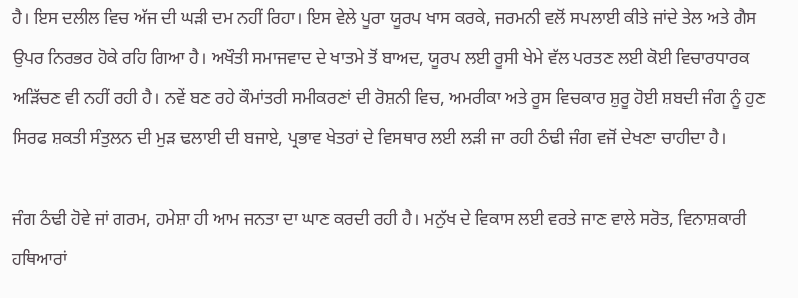ਹੈ। ਇਸ ਦਲੀਲ ਵਿਚ ਅੱਜ ਦੀ ਘੜੀ ਦਮ ਨਹੀਂ ਰਿਹਾ। ਇਸ ਵੇਲੇ ਪੂਰਾ ਯੂਰਪ ਖਾਸ ਕਰਕੇ, ਜਰਮਨੀ ਵਲੋਂ ਸਪਲਾਈ ਕੀਤੇ ਜਾਂਦੇ ਤੇਲ ਅਤੇ ਗੈਸ ਉਪਰ ਨਿਰਭਰ ਹੋਕੇ ਰਹਿ ਗਿਆ ਹੈ। ਅਖੌਤੀ ਸਮਾਜਵਾਦ ਦੇ ਖਾਤਮੇ ਤੋਂ ਬਾਅਦ, ਯੂਰਪ ਲਈ ਰੂਸੀ ਖੇਮੇ ਵੱਲ ਪਰਤਣ ਲਈ ਕੋਈ ਵਿਚਾਰਧਾਰਕ ਅੜਿੱਚਣ ਵੀ ਨਹੀਂ ਰਹੀ ਹੈ। ਨਵੇਂ ਬਣ ਰਹੇ ਕੌਮਾਂਤਰੀ ਸਮੀਕਰਣਾਂ ਦੀ ਰੋਸ਼ਨੀ ਵਿਚ, ਅਮਰੀਕਾ ਅਤੇ ਰੂਸ ਵਿਚਕਾਰ ਸ਼ੁਰੂ ਹੋਈ ਸ਼ਬਦੀ ਜੰਗ ਨੂੰ ਹੁਣ ਸਿਰਫ ਸ਼ਕਤੀ ਸੰਤੁਲਨ ਦੀ ਮੁੜ ਢਲਾਈ ਦੀ ਬਜਾਏ, ਪ੍ਰਭਾਵ ਖੇਤਰਾਂ ਦੇ ਵਿਸਥਾਰ ਲਈ ਲੜੀ ਜਾ ਰਹੀ ਠੰਢੀ ਜੰਗ ਵਜੋਂ ਦੇਖਣਾ ਚਾਹੀਦਾ ਹੈ।

ਜੰਗ ਠੰਢੀ ਹੋਵੇ ਜਾਂ ਗਰਮ, ਹਮੇਸ਼ਾ ਹੀ ਆਮ ਜਨਤਾ ਦਾ ਘਾਣ ਕਰਦੀ ਰਹੀ ਹੈ। ਮਨੁੱਖ ਦੇ ਵਿਕਾਸ ਲਈ ਵਰਤੇ ਜਾਣ ਵਾਲੇ ਸਰੋਤ, ਵਿਨਾਸ਼ਕਾਰੀ ਹਥਿਆਰਾਂ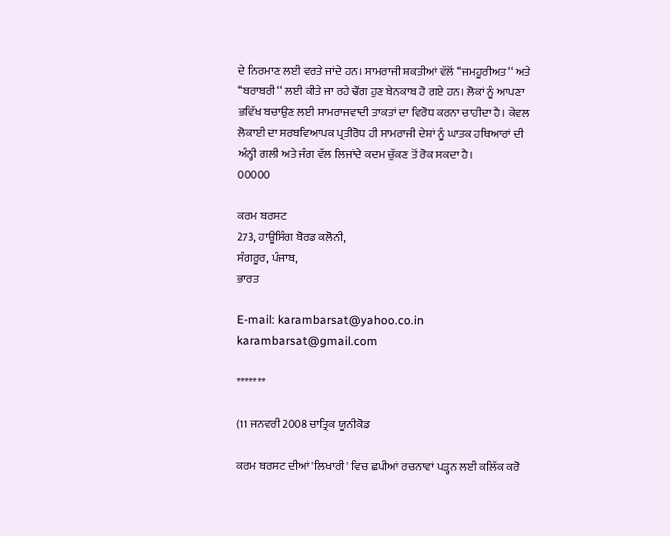ਦੇ ਨਿਰਮਾਣ ਲਈ ਵਰਤੇ ਜਾਂਦੇ ਹਨ। ਸਾਮਰਾਜੀ ਸ਼ਕਤੀਆਂ ਵੱਲੋਂ ‘‘ਜਮਹੂਰੀਅਤ‘‘ ਅਤੇ ‘‘ਬਰਾਬਰੀ‘‘ ਲਈ ਕੀਤੇ ਜਾ ਰਹੇ ਢੌਂਗ ਹੁਣ ਬੇਨਕਾਬ ਹੋ ਗਏ ਹਨ। ਲੋਕਾਂ ਨੂੰ ਆਪਣਾ ਭਵਿੱਖ ਬਚਾਉਣ ਲਈ ਸਾਮਰਾਜਵਾਦੀ ਤਾਕਤਾਂ ਦਾ ਵਿਰੋਧ ਕਰਨਾ ਚਾਹੀਦਾ ਹੈ। ਕੇਵਲ ਲੋਕਾਈ ਦਾ ਸਰਬਵਿਆਪਕ ਪ੍ਰਤੀਰੋਧ ਹੀ ਸਾਮਰਾਜੀ ਦੇਸ਼ਾਂ ਨੂੰ ਘਾਤਕ ਹਥਿਆਰਾਂ ਦੀ ਅੰਨ੍ਹੀ ਗਲੀ ਅਤੇ ਜੰਗ ਵੱਲ ਲਿਜਾਂਦੇ ਕਦਮ ਚੁੱਕਣ ਤੋਂ ਰੋਕ ਸਕਦਾ ਹੈ।
00000

ਕਰਮ ਬਰਸਟ
273, ਹਾਊਸਿੰਗ ਬੋਰਡ ਕਲੋਨੀ,
ਸੰਗਰੂਰ, ਪੰਜਾਬ,
ਭਾਰਤ

E-mail: karambarsat@yahoo.co.in
karambarsat@gmail.com

*******

(11 ਜਨਵਰੀ 2008 ਚਾਤ੍ਰਿਕ ਯੂਨੀਕੋਡ

ਕਰਮ ਬਰਸਟ ਦੀਆਂ 'ਲਿਖਾਰੀ' ਵਿਚ ਛਪੀਆਂ ਰਚਨਾਵਾਂ ਪੜ੍ਹਨ ਲਈ ਕਲਿੱਕ ਕਰੋ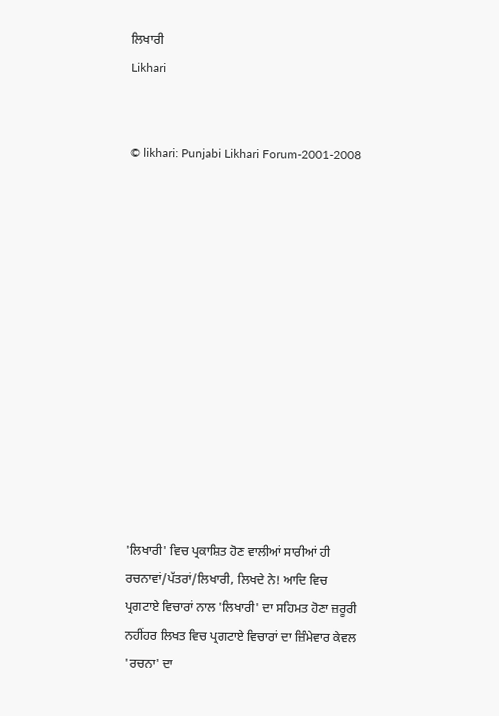ਲਿਖਾਰੀ
Likhari


© likhari: Punjabi Likhari Forum-2001-2008













'ਲਿਖਾਰੀ' ਵਿਚ ਪ੍ਰਕਾਸ਼ਿਤ ਹੋਣ ਵਾਲੀਆਂ ਸਾਰੀਆਂ ਹੀ ਰਚਨਾਵਾਂ/ਪੱਤਰਾਂ/ਲਿਖਾਰੀ, ਲਿਖਦੇ ਨੇ! ਆਦਿ ਵਿਚ ਪ੍ਰਗਟਾਏ ਵਿਚਾਰਾਂ ਨਾਲ 'ਲਿਖਾਰੀ' ਦਾ ਸਹਿਮਤ ਹੋਣਾ ਜ਼ਰੂਰੀ ਨਹੀਂਹਰ ਲਿਖਤ ਵਿਚ ਪ੍ਰਗਟਾਏ ਵਿਚਾਰਾਂ ਦਾ ਜ਼ਿੰਮੇਵਾਰ ਕੇਵਲ 'ਰਚਨਾ' ਦਾ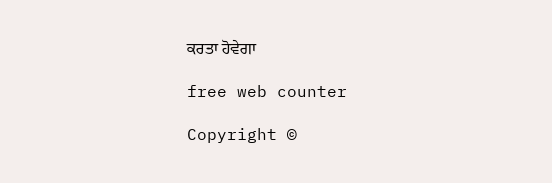ਕਰਤਾ ਹੋਵੇਗਾ

free web counter

Copyright ©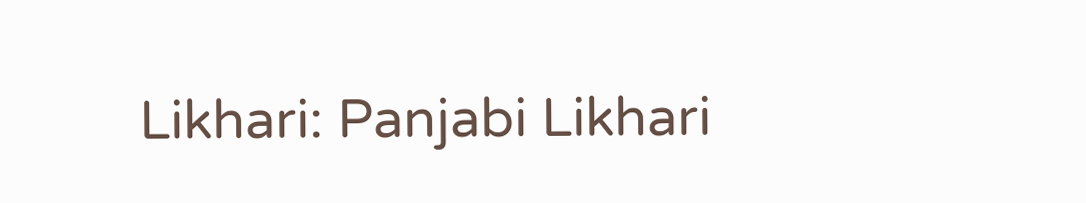Likhari: Panjabi Likhari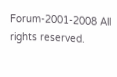Forum-2001-2008 All rights reserved.